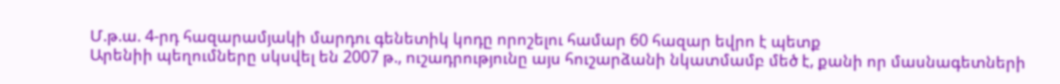Մ.թ.ա. 4-րդ հազարամյակի մարդու գենետիկ կոդը որոշելու համար 60 հազար եվրո է պետք
Արենիի պեղումները սկսվել են 2007 թ., ուշադրությունը այս հուշարձանի նկատմամբ մեծ է, քանի որ մասնագետների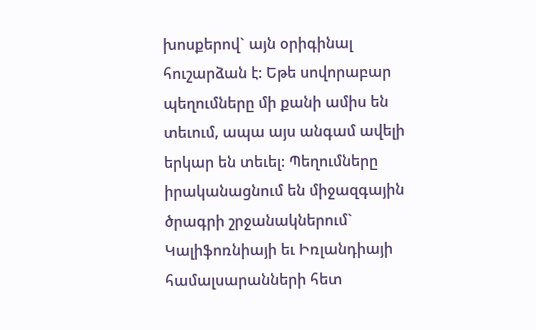խոսքերով` այն օրիգինալ հուշարձան է: Եթե սովորաբար պեղումները մի քանի ամիս են տեւում, ապա այս անգամ ավելի երկար են տեւել: Պեղումները իրականացնում են միջազգային ծրագրի շրջանակներում` Կալիֆոռնիայի եւ Իռլանդիայի համալսարանների հետ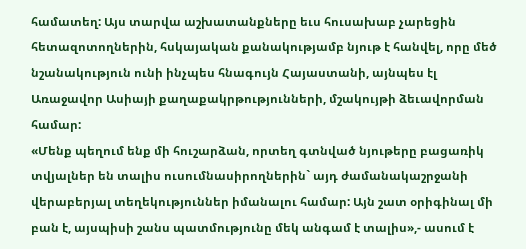համատեղ: Այս տարվա աշխատանքները եւս հուսախաբ չարեցին հետազոտողներին, հսկայական քանակությամբ նյութ է հանվել, որը մեծ նշանակություն ունի ինչպես հնագույն Հայաստանի, այնպես էլ Առաջավոր Ասիայի քաղաքակրթությունների, մշակույթի ձեւավորման համար:
«Մենք պեղում ենք մի հուշարձան, որտեղ գտնված նյութերը բացառիկ տվյալներ են տալիս ուսումնասիրողներին` այդ ժամանակաշրջանի վերաբերյալ տեղեկություններ իմանալու համար: Այն շատ օրիգինալ մի բան է, այսպիսի շանս պատմությունը մեկ անգամ է տալիս»,- ասում է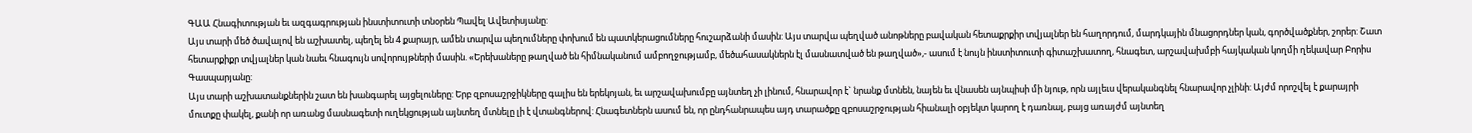ԳԱԱ Հնագիտության եւ ազգագրության ինստիտուտի տնօրեն Պավել Ավետիսյանը:
Այս տարի մեծ ծավալով են աշխատել, պեղել են 4 քարայր, ամեն տարվա պեղումները փոխում են պատկերացումները հուշարձանի մասին: Այս տարվա պեղված անոթները բավական հետաքրքիր տվյալներ են հաղորդում, մարդկային մնացորդներ կան, գործվածքներ, շորեր: Շատ հետարքիքր տվյալներ կան նաեւ հնագույն սովորույթների մասին. «Երեխաները թաղված են հիմնականում ամբողջությամբ, մեծահասակներն էլ մասնատված են թաղված»,- ասում է նույն ինստիտուտի գիտաշխատող, հնագետ, արշավախմբի հայկական կողմի ղեկավար Բորիս Գասպարյանը:
Այս տարի աշխատանքներին շատ են խանգարել այցելուները: Երբ զբոսաշրջիկները գալիս են երեկոյան, եւ արշավախումբը այնտեղ չի լինում, հնարավոր է` նրանք մտնեն, նայեն եւ վնասեն այնպիսի մի նյութ, որն այլեւս վերականգնել հնարավոր չլինի: Այժմ որոշվել է քարայրի մուտքը փակել, քանի որ առանց մասնագետի ուղեկցության այնտեղ մտնելը լի է վտանգներով: Հնագետներն ասում են, որ ընդհանրապես այդ տարածքը զբոսաշրջության հիանալի օբյեկտ կարող է դառնալ, բայց առայժմ այնտեղ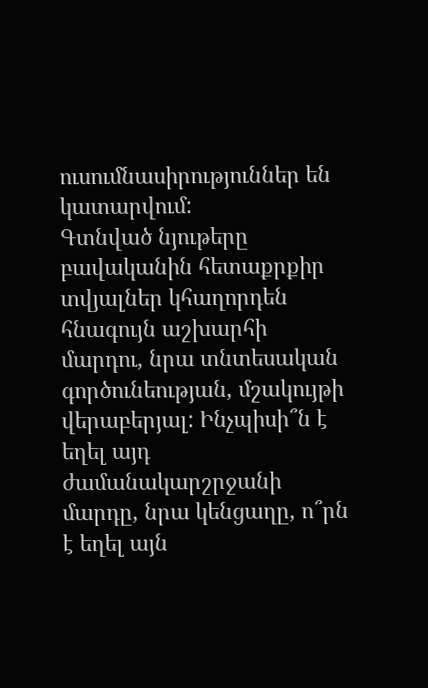ուսումնասիրություններ են կատարվում:
Գտնված նյութերը բավականին հետաքրքիր տվյալներ կհաղորդեն հնագույն աշխարհի մարդու, նրա տնտեսական գործունեության, մշակույթի վերաբերյալ: Ինչպիսի՞ն է եղել այդ ժամանակարշրջանի մարդը, նրա կենցաղը, ո՞րն է եղել այն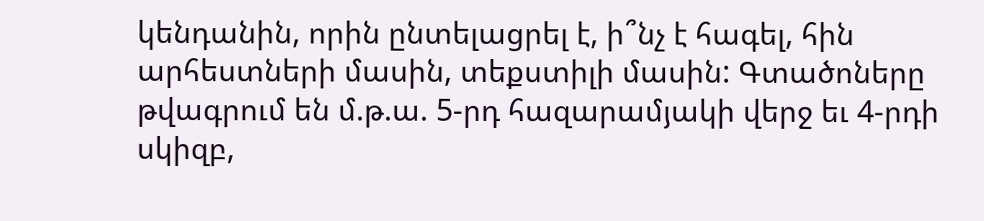կենդանին, որին ընտելացրել է, ի՞նչ է հագել, հին արհեստների մասին, տեքստիլի մասին: Գտածոները թվագրում են մ.թ.ա. 5-րդ հազարամյակի վերջ եւ 4-րդի սկիզբ,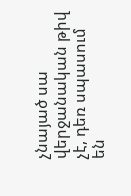չնայած սա վերջանական թիվ չէ, դեռ սպասում են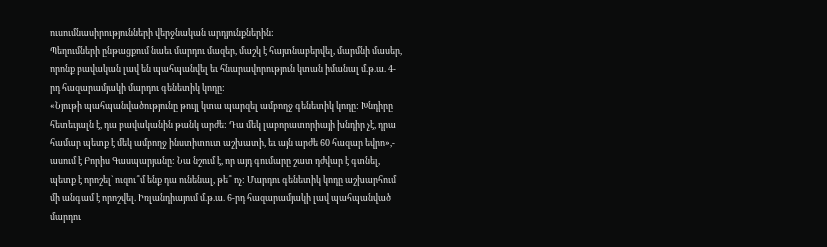ուսումնասիրությունների վերջնական արդյունքներին:
Պեղումների ընթացքում նաեւ մարդու մազեր, մաշկ է հայտնաբերվել, մարմնի մասեր, որոնք բավական լավ են պահպանվել եւ հնարավորություն կտան իմանալ մ.թ.ա. 4-րդ հազարամյակի մարդու գենետիկ կոդը:
«Նյութի պահպանվածությունը թույլ կտա պարզել ամբողջ գենետիկ կոդը: Խնդիրը հետեւյալն է, դա բավականին թանկ արժե: Դա մեկ լաբորատորիայի խնդիր չէ, դրա համար պետք է մեկ ամբողջ ինստիտուտ աշխատի, եւ այն արժե 60 հազար եվրո»,- ասում է Բորիս Գասպարյանը: Նա նշում է, որ այդ գումարը շատ դժվար է գտնել, պետք է որոշել` ուզու՞մ ենք դա ունենալ, թե՞ ոչ: Մարդու գենետիկ կոդը աշխարհում մի անգամ է որոշվել. Իռլանդիայում մ.թ.ա. 6-րդ հազարամյակի լավ պահպանված մարդու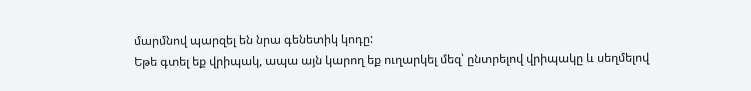մարմնով պարզել են նրա գենետիկ կոդը:
Եթե գտել եք վրիպակ, ապա այն կարող եք ուղարկել մեզ՝ ընտրելով վրիպակը և սեղմելով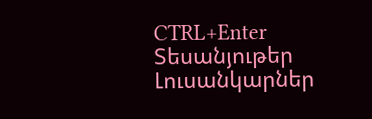CTRL+Enter
Տեսանյութեր
Լուսանկարներ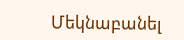Մեկնաբանել